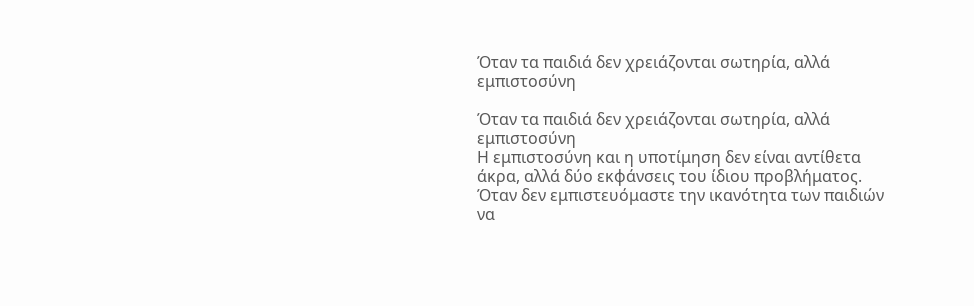Όταν τα παιδιά δεν χρειάζονται σωτηρία, αλλά εμπιστοσύνη

Όταν τα παιδιά δεν χρειάζονται σωτηρία, αλλά εμπιστοσύνη
Η εμπιστοσύνη και η υποτίμηση δεν είναι αντίθετα άκρα, αλλά δύο εκφάνσεις του ίδιου προβλήματος. Όταν δεν εμπιστευόμαστε την ικανότητα των παιδιών να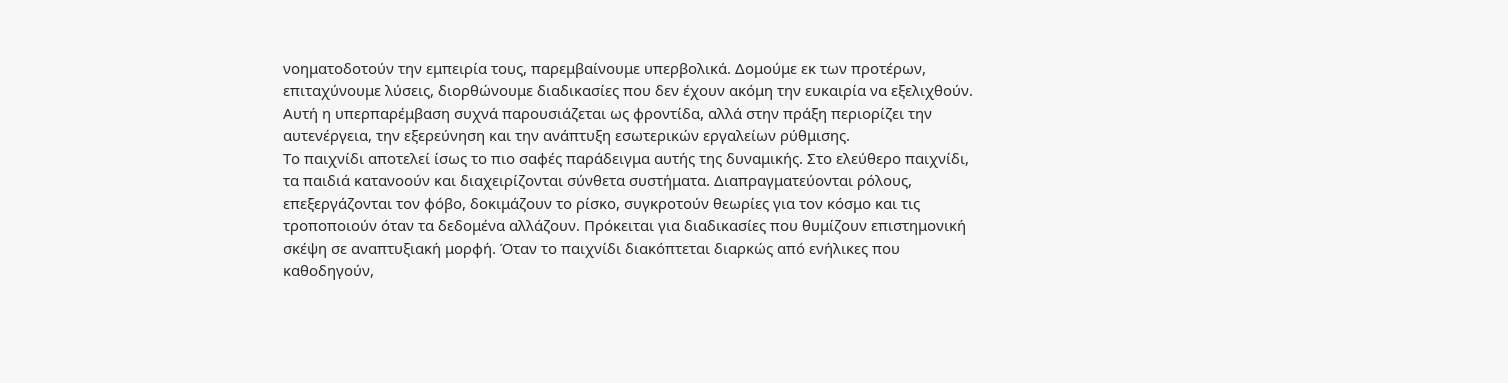νοηματοδοτούν την εμπειρία τους, παρεμβαίνουμε υπερβολικά. Δομούμε εκ των προτέρων, επιταχύνουμε λύσεις, διορθώνουμε διαδικασίες που δεν έχουν ακόμη την ευκαιρία να εξελιχθούν. Αυτή η υπερπαρέμβαση συχνά παρουσιάζεται ως φροντίδα, αλλά στην πράξη περιορίζει την αυτενέργεια, την εξερεύνηση και την ανάπτυξη εσωτερικών εργαλείων ρύθμισης.
Το παιχνίδι αποτελεί ίσως το πιο σαφές παράδειγμα αυτής της δυναμικής. Στο ελεύθερο παιχνίδι, τα παιδιά κατανοούν και διαχειρίζονται σύνθετα συστήματα. Διαπραγματεύονται ρόλους, επεξεργάζονται τον φόβο, δοκιμάζουν το ρίσκο, συγκροτούν θεωρίες για τον κόσμο και τις τροποποιούν όταν τα δεδομένα αλλάζουν. Πρόκειται για διαδικασίες που θυμίζουν επιστημονική σκέψη σε αναπτυξιακή μορφή. Όταν το παιχνίδι διακόπτεται διαρκώς από ενήλικες που καθοδηγούν,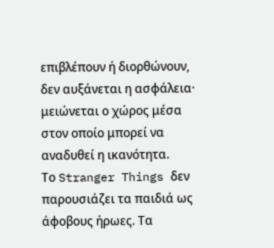επιβλέπουν ή διορθώνουν, δεν αυξάνεται η ασφάλεια· μειώνεται ο χώρος μέσα στον οποίο μπορεί να αναδυθεί η ικανότητα.
Το Stranger Things δεν παρουσιάζει τα παιδιά ως άφοβους ήρωες. Τα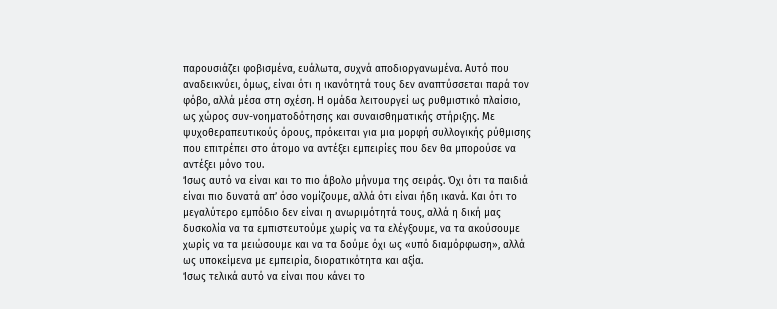παρουσιάζει φοβισμένα, ευάλωτα, συχνά αποδιοργανωμένα. Αυτό που αναδεικνύει, όμως, είναι ότι η ικανότητά τους δεν αναπτύσσεται παρά τον φόβο, αλλά μέσα στη σχέση. Η ομάδα λειτουργεί ως ρυθμιστικό πλαίσιο, ως χώρος συν-νοηματοδότησης και συναισθηματικής στήριξης. Με ψυχοθεραπευτικούς όρους, πρόκειται για μια μορφή συλλογικής ρύθμισης που επιτρέπει στο άτομο να αντέξει εμπειρίες που δεν θα μπορούσε να αντέξει μόνο του.
Ίσως αυτό να είναι και το πιο άβολο μήνυμα της σειράς. Όχι ότι τα παιδιά είναι πιο δυνατά απ’ όσο νομίζουμε, αλλά ότι είναι ήδη ικανά. Και ότι το μεγαλύτερο εμπόδιο δεν είναι η ανωριμότητά τους, αλλά η δική μας δυσκολία να τα εμπιστευτούμε χωρίς να τα ελέγξουμε, να τα ακούσουμε χωρίς να τα μειώσουμε και να τα δούμε όχι ως «υπό διαμόρφωση», αλλά ως υποκείμενα με εμπειρία, διορατικότητα και αξία.
Ίσως τελικά αυτό να είναι που κάνει το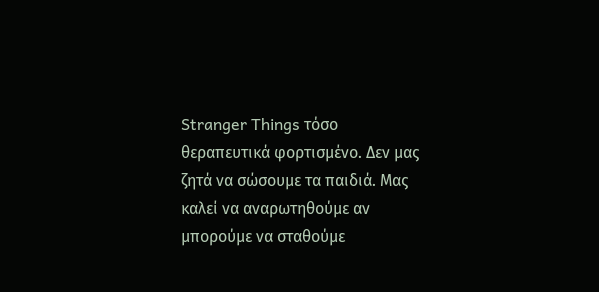Stranger Things τόσο θεραπευτικά φορτισμένο. Δεν μας ζητά να σώσουμε τα παιδιά. Μας καλεί να αναρωτηθούμε αν μπορούμε να σταθούμε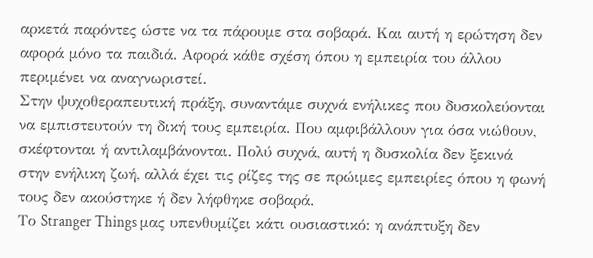αρκετά παρόντες ώστε να τα πάρουμε στα σοβαρά. Και αυτή η ερώτηση δεν αφορά μόνο τα παιδιά. Αφορά κάθε σχέση όπου η εμπειρία του άλλου περιμένει να αναγνωριστεί.
Στην ψυχοθεραπευτική πράξη, συναντάμε συχνά ενήλικες που δυσκολεύονται να εμπιστευτούν τη δική τους εμπειρία. Που αμφιβάλλουν για όσα νιώθουν, σκέφτονται ή αντιλαμβάνονται. Πολύ συχνά, αυτή η δυσκολία δεν ξεκινά στην ενήλικη ζωή, αλλά έχει τις ρίζες της σε πρώιμες εμπειρίες όπου η φωνή τους δεν ακούστηκε ή δεν λήφθηκε σοβαρά.
Το Stranger Things μας υπενθυμίζει κάτι ουσιαστικό: η ανάπτυξη δεν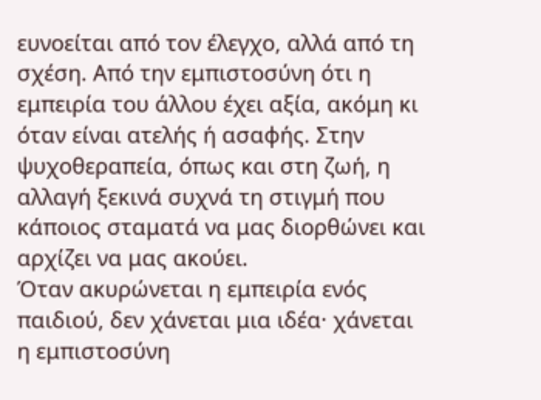ευνοείται από τον έλεγχο, αλλά από τη σχέση. Από την εμπιστοσύνη ότι η εμπειρία του άλλου έχει αξία, ακόμη κι όταν είναι ατελής ή ασαφής. Στην ψυχοθεραπεία, όπως και στη ζωή, η αλλαγή ξεκινά συχνά τη στιγμή που κάποιος σταματά να μας διορθώνει και αρχίζει να μας ακούει.
Όταν ακυρώνεται η εμπειρία ενός παιδιού, δεν χάνεται μια ιδέα· χάνεται η εμπιστοσύνη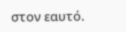στον εαυτό.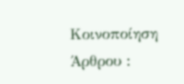Κοινοποίηση Άρθρου :